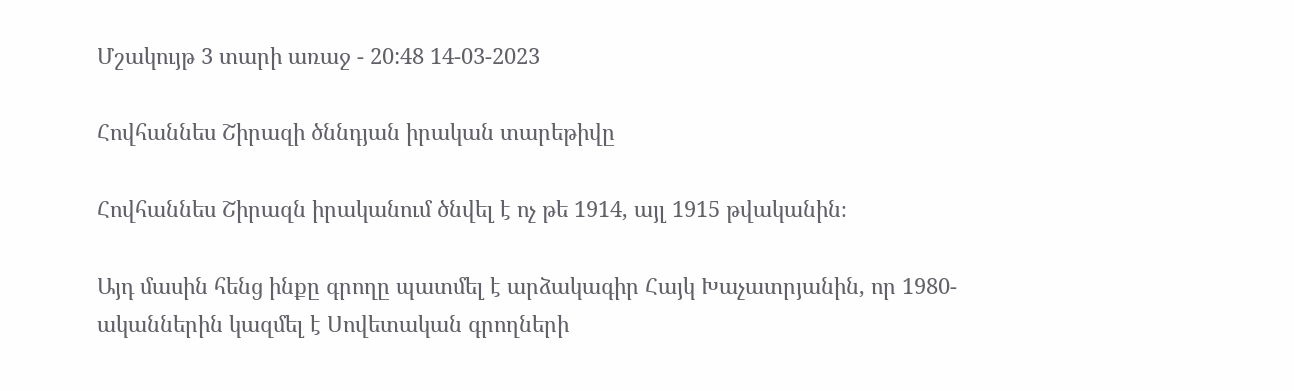Մշակույթ 3 տարի առաջ - 20:48 14-03-2023

Հովհաննես Շիրազի ծննդյան իրական տարեթիվը

Հովհաննես Շիրազն իրականում ծնվել է ոչ թե 1914, այլ 1915 թվականին։

Այդ մասին հենց ինքը գրողը պատմել է արձակագիր Հայկ Խաչատրյանին, որ 1980-ականներին կազմել է Սովետական գրողների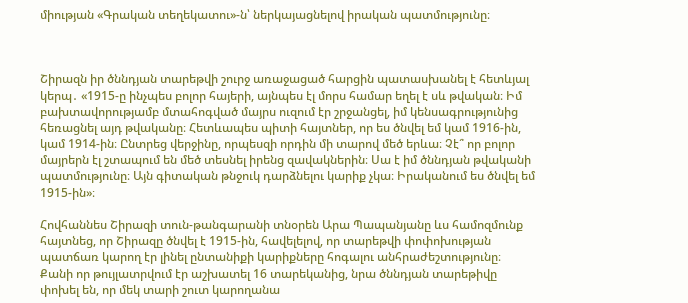միության «Գրական տեղեկատու»-ն՝ ներկայացնելով իրական պատմությունը։



Շիրազն իր ծննդյան տարեթվի շուրջ առաջացած հարցին պատասխանել է հետևյալ կերպ․ «1915-ը ինչպես բոլոր հայերի, այնպես էլ մորս համար եղել է սև թվական։ Իմ բախտավորությամբ մտահոգված մայրս ուզում էր շրջանցել, իմ կենսագրությունից հեռացնել այդ թվականը։ Հետևապես պիտի հայտներ, որ ես ծնվել եմ կամ 1916-ին, կամ 1914-ին։ Ընտրեց վերջինը, որպեսզի որդին մի տարով մեծ երևա։ Չէ՞ որ բոլոր մայրերն էլ շտապում են մեծ տեսնել իրենց զավակներին։ Սա է իմ ծննդյան թվականի պատմությունը։ Այն գիտական թնջուկ դարձնելու կարիք չկա։ Իրականում ես ծնվել եմ 1915-ին»։

Հովհաննես Շիրազի տուն-թանգարանի տնօրեն Արա Պապանյանը ևս համոզմունք հայտնեց, որ Շիրազը ծնվել է 1915-ին, հավելելով, որ տարեթվի փոփոխության պատճառ կարող էր լինել ընտանիքի կարիքները հոգալու անհրաժեշտությունը։ Քանի որ թույլատրվում էր աշխատել 16 տարեկանից, նրա ծննդյան տարեթիվը փոխել են, որ մեկ տարի շուտ կարողանա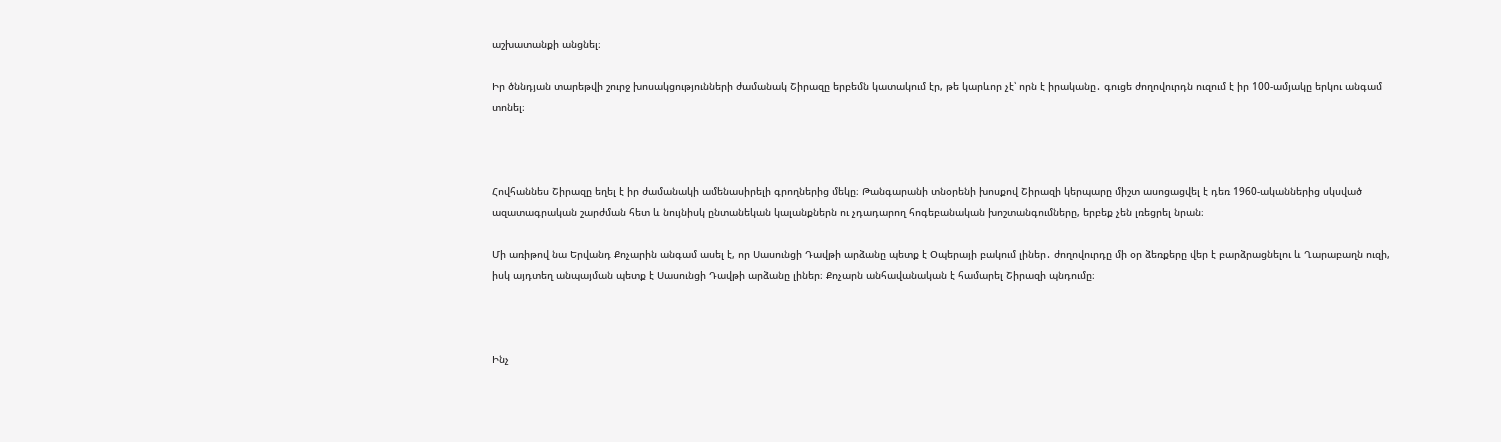աշխատանքի անցնել։

Իր ծննդյան տարեթվի շուրջ խոսակցությունների ժամանակ Շիրազը երբեմն կատակում էր, թե կարևոր չէ՝ որն է իրականը․ գուցե ժողովուրդն ուզում է իր 100-ամյակը երկու անգամ տոնել։



Հովհաննես Շիրազը եղել է իր ժամանակի ամենասիրելի գրողներից մեկը։ Թանգարանի տնօրենի խոսքով Շիրազի կերպարը միշտ ասոցացվել է դեռ 1960-ականներից սկսված ազատագրական շարժման հետ և նույնիսկ ընտանեկան կալանքներն ու չդադարող հոգեբանական խոշտանգումները, երբեք չեն լռեցրել նրան։

Մի առիթով նա Երվանդ Քոչարին անգամ ասել է, որ Սասունցի Դավթի արձանը պետք է Օպերայի բակում լիներ․ ժողովուրդը մի օր ձեռքերը վեր է բարձրացնելու և Ղարաբաղն ուզի, իսկ այդտեղ անպայման պետք է Սասունցի Դավթի արձանը լիներ։ Քոչարն անհավանական է համարել Շիրազի պնդումը։



Ինչ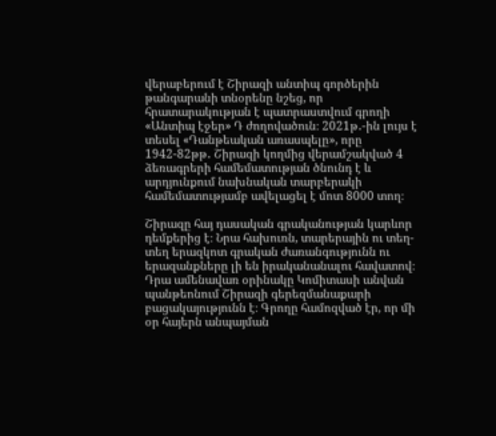վերաբերում է Շիրազի անտիպ գործերին թանգարանի տնօրենը նշեց, որ հրատարակության է պատրաստվում գրողի «Անտիպ էջեր» Դ ժողովածուն։ 2021թ․-ին լույս է տեսել «Դանթեական առասպելը», որը 1942-82թթ․ Շիրազի կողմից վերամշակված 4 ձեռագրերի համեմատության ծնունդ է և արդյունքում նախնական տարբերակի համեմատությամբ ավելացել է մոտ 8000 տող։

Շիրազը հայ դասական գրականության կարևոր դեմքերից է։ Նրա հախուռն, տարերային ու տեղ-տեղ երազկոտ գրական ժառանգությունն ու երազանքները լի են իրականանալու հավատով։ Դրա ամենավառ օրինակը Կոմիտասի անվան պանթեոնում Շիրազի գերեզմանաքարի բացակայությունն է։ Գրողը համոզված էր, որ մի օր հայերն անպայման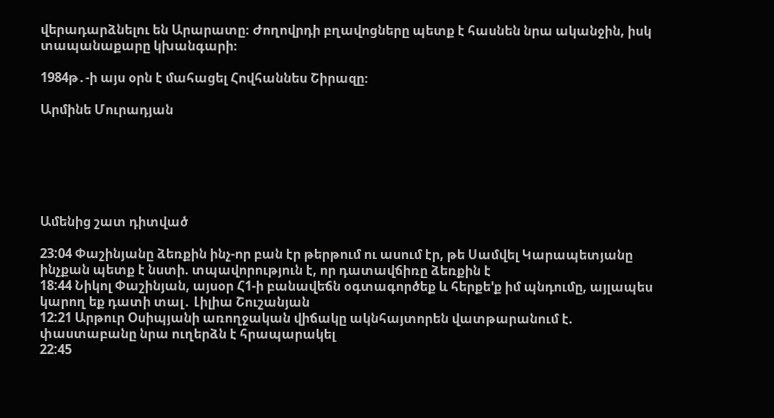վերադարձնելու են Արարատը։ Ժողովրդի բղավոցները պետք է հասնեն նրա ականջին, իսկ տապանաքարը կխանգարի։

1984թ․-ի այս օրն է մահացել Հովհաննես Շիրազը։

Արմինե Մուրադյան






Ամենից շատ դիտված

23:04 Փաշինյանը ձեռքին ինչ-որ բան էր թերթում ու ասում էր, թե Սամվել Կարապետյանը ինչքան պետք է նստի. տպավորություն է, որ դատավճիռը ձեռքին է
18:44 Նիկոլ Փաշինյան, այսօր Հ1-ի բանավեճն օգտագործեք և հերքե'ք իմ պնդումը, այլապես կարող եք դատի տալ․ Լիլիա Շուշանյան
12:21 Արթուր Օսիպյանի առողջական վիճակը ակնհայտորեն վատթարանում է. փաստաբանը նրա ուղերձն է հրապարակել
22:45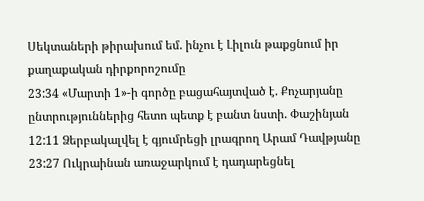Սեկտաների թիրախում եմ. ինչու է Լիլուն թաքցնում իր քաղաքական դիրքորոշումը
23:34 «Մարտի 1»-ի գործը բացահայտված է. Քոչարյանը ընտրություններից հետո պետք է բանտ նստի. Փաշինյան
12:11 Ձերբակալվել է գյումրեցի լրագրող Արամ Դավթյանը
23:27 Ուկրաինան առաջարկում է դադարեցնել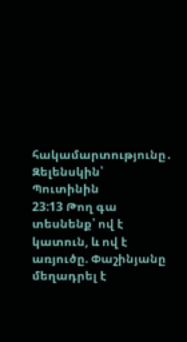հակամարտությունը․ Զելենսկին՝ Պուտինին
23:13 Թող գա տեսնենք՝ ով է կատուն, և ով է առյուծը. Փաշինյանը մեղադրել է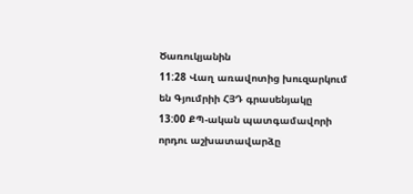Ծառուկյանին
11:28 Վաղ առավոտից խուզարկում են Գյումրիի ՀՅԴ գրասենյակը
13:00 ՔՊ-ական պատգամավորի որդու աշխատավարձը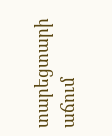տարեցտարի աճում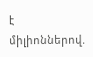է միլիոններով.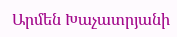Արմեն Խաչատրյանի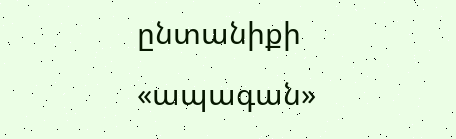ընտանիքի «ապագան»